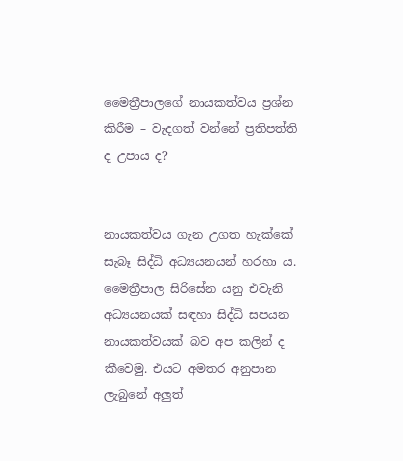මෛත්‍රීපාලගේ නායකත්වය ප්‍රශ්න කිරීම – වැදගත් වන්නේ ප්‍රතිපත්ති ද උපාය ද?


නායකත්වය ගැන උගත හැක්කේ සැබෑ සිද්ධි අධ්‍යයනයන් හරහා ය. මෛත්‍රීපාල සිරිසේන යනු එවැනි අධ්‍යයනයක් සඳහා සිද්ධි සපයන නායකත්වයක් බව අප කලින් ද කීවෙමු. එයට අමතර අනුපාන ලැබුනේ අලුත්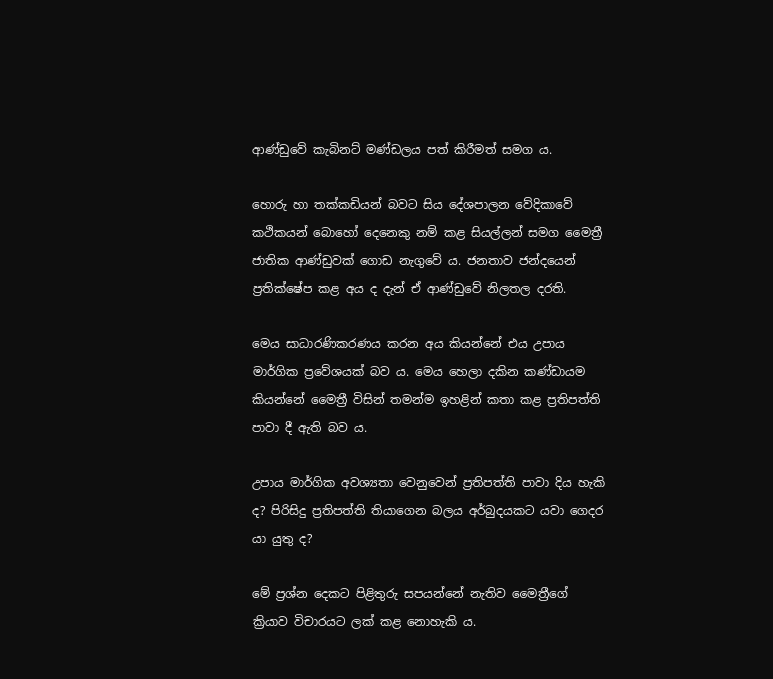ආණ්ඩුවේ කැබිනට් මණ්ඩලය පත් කිරීමත් සමග ය.

හොරු හා තක්කඩියන් බවට සිය දේශපාලන වේදිකාවේ කථිකයන් බොහෝ දෙනෙකු නම් කළ සියල්ලන් සමග මෛත්‍රී ජාතික ආණ්ඩුවක් ගොඩ නැගුවේ ය. ජනතාව ජන්දයෙන් ප්‍රතික්ෂේප කළ අය ද දැන් ඒ ආණ්ඩුවේ නිලතල දරති.

මෙය සාධාරණිකරණය කරන අය කියන්නේ එය උපාය මාර්ගික ප්‍රවේශයක් බව ය. මෙය හෙලා දකින කණ්ඩායම කියන්නේ මෛත්‍රී විසින් තමන්ම ඉහළින් කතා කළ ප්‍රතිපත්ති පාවා දී ඇති බව ය.

උපාය මාර්ගික අවශ්‍යතා වෙනුවෙන් ප්‍රතිපත්ති පාවා දිය හැකි ද? පිරිසිදු ප්‍රතිපත්ති තියාගෙන බලය අර්බුදයකට යවා ගෙදර යා යුතු ද?

මේ ප්‍රශ්න දෙකට පිළිතුරු සපයන්නේ නැතිව මෛත්‍රීගේ ක්‍රියාව විචාරයට ලක් කළ නොහැකි ය.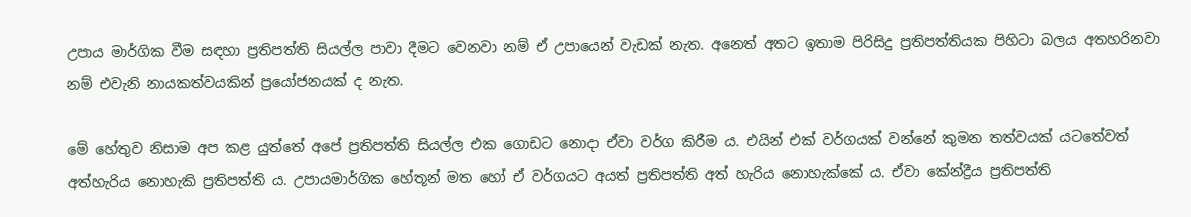උපාය මාර්ගික වීම සඳහා ප්‍රතිපත්ති සියල්ල පාවා දීමට වෙනවා නම් ඒ උපායෙන් වැඩක් නැත. අනෙත් අතට ඉතාම පිරිසිදු ප්‍රතිපත්තියක පිහිටා බලය අතහරිනවා නම් එවැනි නායකත්වයකින් ප්‍රයෝජනයක් ද නැත.

මේ හේතුව නිසාම අප කළ යුත්තේ අපේ ප්‍රතිපත්ති සියල්ල එක ගොඩට නොදා ඒවා වර්ග කිරීම ය. එයින් එක් වර්ගයක් වන්නේ කුමන තත්වයක් යටතේවත් අත්හැරිය නොහැකි ප්‍රතිපත්ති ය. උපායමාර්ගික හේතූන් මත හෝ ඒ වර්ගයට අයත් ප්‍රතිපත්ති අත් හැරිය නොහැක්කේ ය. ඒවා කේන්ද්‍රීය ප්‍රතිපත්ති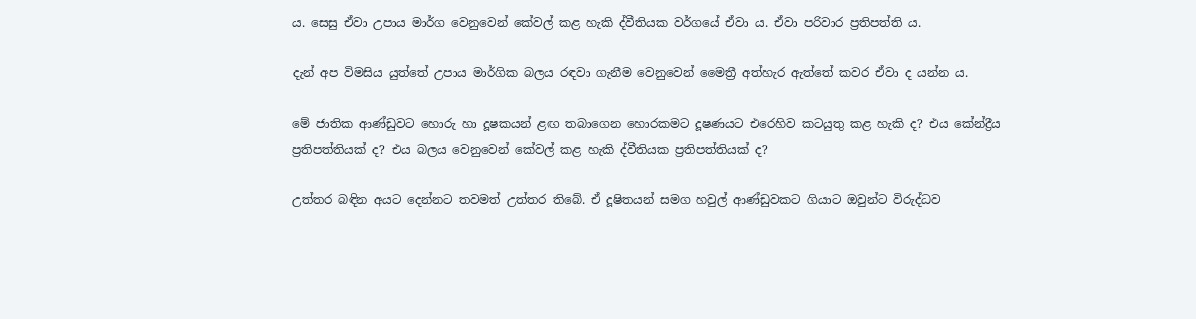ය. සෙසු ඒවා උපාය මාර්ග වෙනුවෙන් කේවල් කළ හැකි ද්වීතියක වර්ගයේ ඒවා ය. ඒවා පරිවාර ප්‍රතිපත්ති ය.

දැන් අප විමසිය යුත්තේ උපාය මාර්ගික බලය රඳවා ගැනීම වෙනුවෙන් මෛත්‍රී අත්හැර ඇත්තේ කවර ඒවා ද යන්න ය.

මේ ජාතික ආණ්ඩුවට හොරු හා දූෂකයන් ළඟ තබාගෙන හොරකමට දූෂණයට එරෙහිව කටයුතු කළ හැකි ද? එය කේන්ද්‍රීය ප්‍රතිපත්තියක් ද? එය බලය වෙනුවෙන් කේවල් කළ හැකි ද්වීතියක ප්‍රතිපත්තියක් ද?

උත්තර බඳින අයට දෙන්නට තවමත් උත්තර තිබේ. ඒ දූෂිතයන් සමග හවුල් ආණ්ඩුවකට ගියාට ඔවුන්ට විරුද්ධව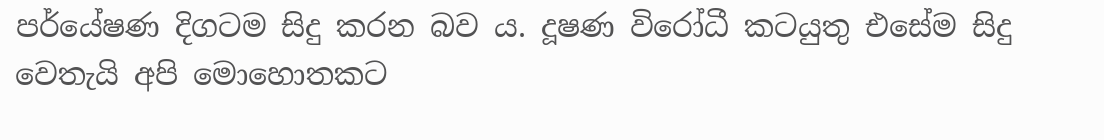පර්යේෂණ දිගටම සිදු කරන බව ය. දූෂණ විරෝධී කටයුතු එසේම සිදු වෙතැයි අපි මොහොතකට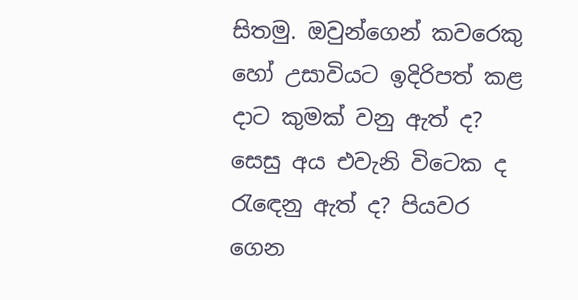සිතමු. ඔවුන්ගෙන් කවරෙකු හෝ උසාවියට ඉදිරිපත් කළ දාට කුමක් වනු ඇත් ද? සෙසු අය එවැනි විටෙක ද රැඳෙනු ඇත් ද? පියවර ගෙන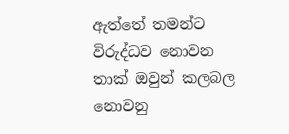ඇත්තේ තමන්ට විරුද්ධව නොවන තාක් ඔවුන් කලබල නොවනු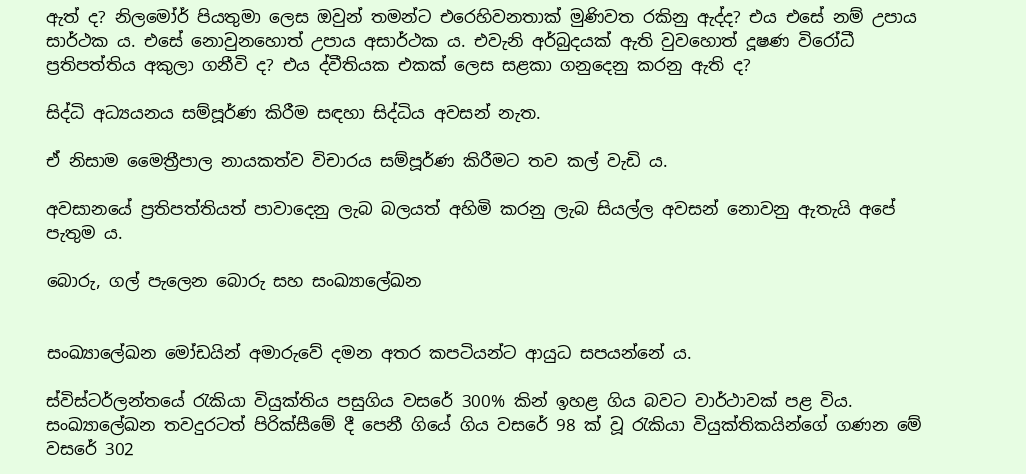ඇත් ද? නිලමෝර් පියතුමා ලෙස ඔවුන් තමන්ට එරෙහිවනතාක් මුණිවත රකිනු ඇද්ද? එය එසේ නම් උපාය සාර්ථක ය. එසේ නොවුනහොත් උපාය අසාර්ථක ය. එවැනි අර්බුදයක් ඇති වුවහොත් දූෂණ විරෝධී ප්‍රතිපත්තිය අකුලා ගනීවි ද? එය ද්වීතියක එකක් ලෙස සළකා ගනුදෙනු කරනු ඇති ද?

සිද්ධි අධ්‍යයනය සම්පූර්ණ කිරීම සඳහා සිද්ධිය අවසන් නැත.

ඒ නිසාම මෛත්‍රීපාල නායකත්ව විචාරය සම්පූර්ණ කිරීමට තව කල් වැඩි ය.

අවසානයේ ප්‍රතිපත්තියත් පාවාදෙනු ලැබ බලයත් අහිමි කරනු ලැබ සියල්ල අවසන් නොවනු ඇතැයි අපේ පැතුම ය.

බොරු, ගල් පැලෙන බොරු සහ සංඛ්‍යාලේඛන


සංඛ්‍යාලේඛන මෝඩයින් අමාරුවේ දමන අතර කපටියන්ට ආයුධ සපයන්නේ ය.

ස්විස්ටර්ලන්තයේ රැකියා වියුක්තිය පසුගිය වසරේ 300% කින් ඉහළ ගිය බවට වාර්ථාවක් පළ විය. සංඛ්‍යාලේඛන තවදුරටත් පිරික්සීමේ දී පෙනී ගියේ ගිය වසරේ 98 ක් වූ රැකියා වියුක්තිකයින්ගේ ගණන මේ වසරේ 302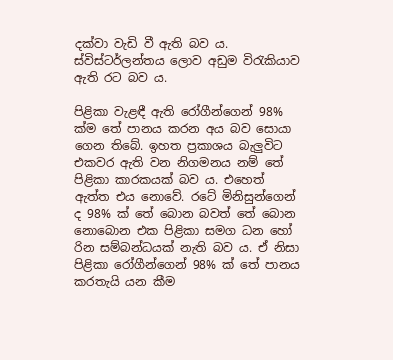දක්වා වැඩි වී ඇති බව ය. ස්විස්ටර්ලන්තය ලොව අඩුම විරැකියාව ඇති රට බව ය.

පිළිකා වැළඳී ඇති රෝගීන්ගෙන් 98% ක්ම තේ පානය කරන අය බව සොයා ගෙන තිබේ. ඉහත ප්‍රකාශය බැලුවිට එකවර ඇති වන නිගමනය නම් තේ පිළිකා කාරකයක් බව ය. එහෙත් ඇත්ත එය නොවේ. රටේ මිනිසුන්ගෙන් ද 98% ක් තේ බොන බවත් තේ බොන නොබොන එක පිළිකා සමග ධන හෝ රින සම්බන්ධයක් නැති බව ය. ඒ නිසා පිළිකා රෝගීන්ගෙන් 98% ක් තේ පානය කරතැයි යන කීම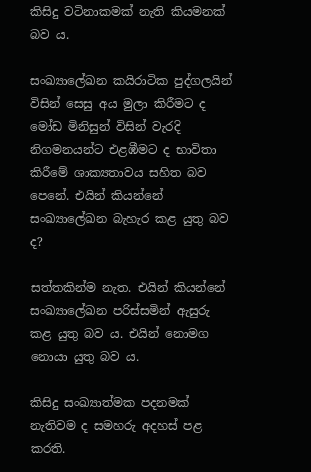කිසිදු වටිනාකමක් නැති කියමනක් බව ය.

සංඛ්‍යාලේඛන කයිරාටික පුද්ගලයින් විසින් සෙසු අය මුලා කිරීමට ද මෝඩ මිනිසුන් විසින් වැරදි නිගමනයන්ට එළඹීමට ද භාවිතා කිරීමේ ශාක්‍යතාවය සහිත බව පෙනේ. එයින් කියන්නේ සංඛ්‍යාලේඛන බැහැර කළ යුතු බව ද?

සත්තකින්ම නැත. එයින් කියන්නේ සංඛ්‍යාලේඛන පරිස්සමින් ඇසුරු කළ යුතු බව ය. එයින් නොමග නොයා යුතු බව ය.

කිසිදු සංඛ්‍යාත්මක පදනමක් නැතිවම ද සමහරු අදහස් පළ කරති.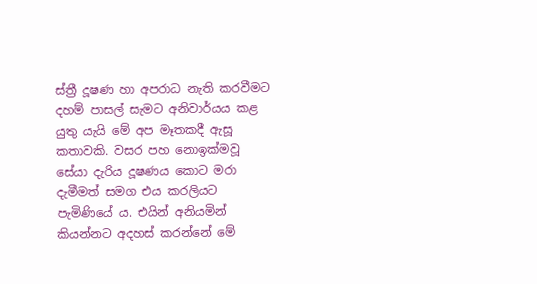ස්ත්‍රී දූෂණ හා අපරාධ නැති කරවීමට දහම් පාසල් සැමට අනිවාර්යය කළ යුතු යැයි මේ අප මෑතකදී ඇසූ කතාවකි. වසර පහ නොඉක්මවූ සේයා දැරිය දූෂණය කොට මරා දැමීමත් සමග එය කරලියට පැමිණියේ ය. එයින් අනියමින් කියන්නට අදහස් කරන්නේ මේ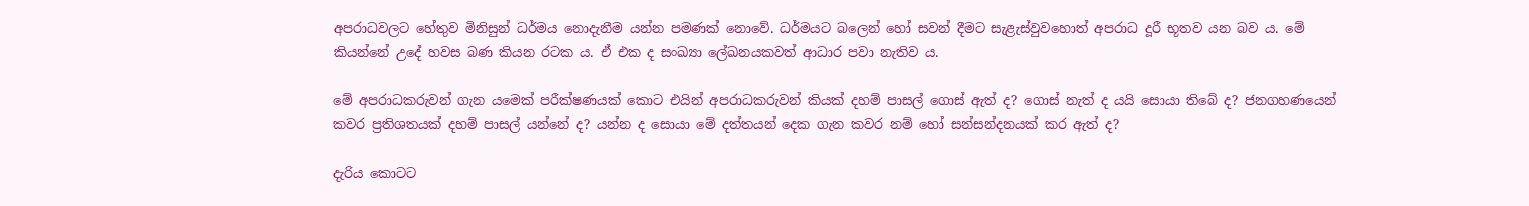අපරාධවලට හේතුව මිනිසුන් ධර්මය නොදැනීම යන්න පමණක් නොවේ. ධර්මයට බලෙන් හෝ සවන් දීමට සැළැස්වුවහොත් අපරාධ දූරී භූතව යන බව ය. මේ කියන්නේ උදේ හවස බණ කියන රටක ය. ඒ එක ද සංඛ්‍යා ලේඛනයකවත් ආධාර පවා නැතිව ය.

මේ අපරාධකරුවන් ගැන යමෙක් පරීක්ෂණයක් කොට එයින් අපරාධකරුවන් කියක් දහම් පාසල් ගොස් ඇත් ද? ගොස් නැත් ද යයි සොයා තිබේ ද? ජනගහණයෙන් කවර ප්‍රතිශතයක් දහම් පාසල් යන්නේ ද? යන්න ද සොයා මේ දත්තයන් දෙක ගැන කවර නම් හෝ සන්සන්දනයක් කර ඇත් ද?

දැරිය කොටට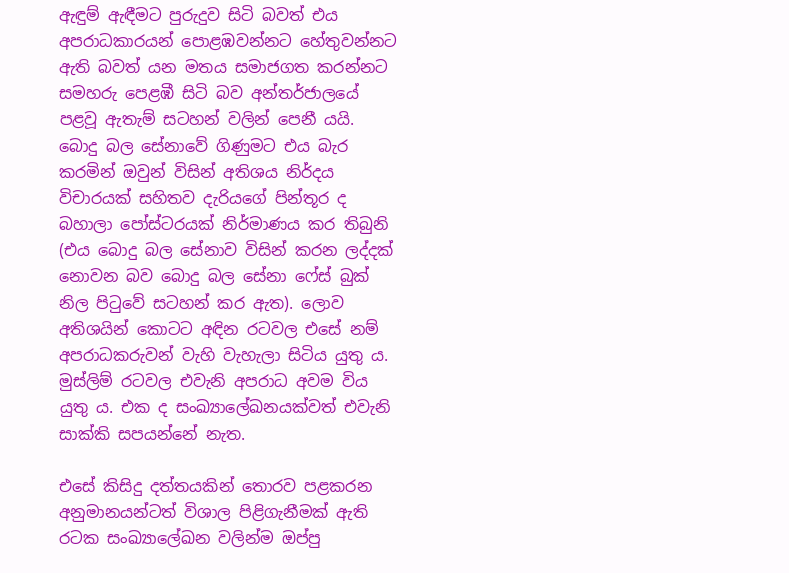ඇඳුම් ඇඳීමට පුරුදුව සිටි බවත් එය අපරාධකාරයන් පොළඹවන්නට හේතුවන්නට ඇති බවත් යන මතය සමාජගත කරන්නට සමහරු පෙළඹී සිටි බව අන්තර්ජාලයේ පළවූ ඇතැම් සටහන් වලින් පෙනී යයි. බොදු බල සේනාවේ ගිණුමට එය බැර කරමින් ඔවුන් විසින් අතිශය නිර්දය විචාරයක් සහිතව දැරියගේ පින්තූර ද බහාලා පෝස්ටරයක් නිර්මාණය කර තිබුනි (එය බොදු බල සේනාව විසින් කරන ලද්දක් නොවන බව බොදු බල සේනා ෆේස් බුක් නිල පිටුවේ සටහන් කර ඇත). ලොව අතිශයින් කොටට අඳින රටවල එසේ නම් අපරාධකරුවන් වැහි වැහැලා සිටිය යුතු ය. මුස්ලිම් රටවල එවැනි අපරාධ අවම විය යුතු ය. එක ද සංඛ්‍යාලේඛනයක්වත් එවැනි සාක්කි සපයන්නේ නැත.

එසේ කිසිදු දත්තයකින් තොරව පළකරන අනුමානයන්ටත් විශාල පිළිගැනීමක් ඇති රටක සංඛ්‍යාලේඛන වලින්ම ඔප්පු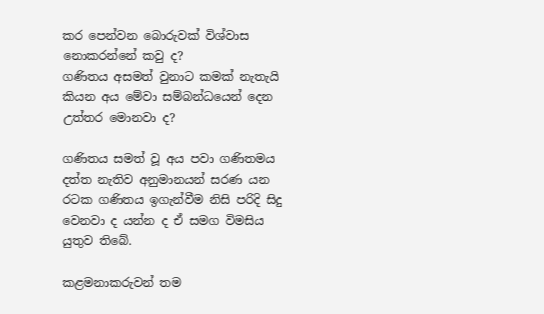කර පෙන්වන බොරුවක් විශ්වාස නොකරන්නේ කවු ද?
ගණිතය අසමත් වුනාට කමක් නැතැයි කියන අය මේවා සම්බන්ධයෙන් දෙන උත්තර මොනවා ද?

ගණිතය සමත් වූ අය පවා ගණිතමය දත්ත නැතිව අනුමානයන් සරණ යන රටක ගණිතය ඉගැන්වීම නිසි පරිදි සිදු වෙනවා ද යන්න ද ඒ සමග විමසිය යුතුව තිබේ.

කළමනාකරුවන් තම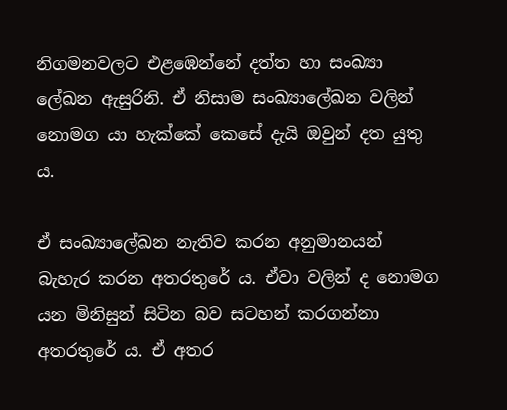නිගමනවලට එළඹෙන්නේ දත්ත හා සංඛ්‍යා ලේඛන ඇසුරිනි. ඒ නිසාම සංඛ්‍යාලේඛන වලින් නොමග යා හැක්කේ කෙසේ දැයි ඔවුන් දත යුතු ය.

ඒ සංඛ්‍යාලේඛන නැතිව කරන අනුමානයන් බැහැර කරන අතරතුරේ ය. ඒවා වලින් ද නොමග යන මිනිසුන් සිටින බව සටහන් කරගන්නා අතරතුරේ ය. ඒ අතර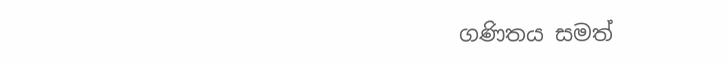ගණිතය සමත්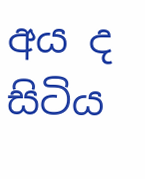අය ද සිටිය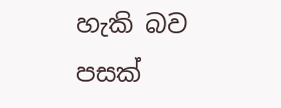හැකි බව පසක්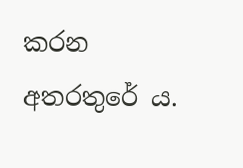කරන අතරතුරේ ය.